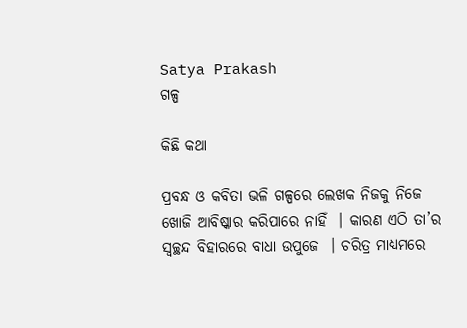Satya Prakash
ଗଳ୍ପ

କିଛି କଥା

ପ୍ରବନ୍ଧ ଓ କବିତା ଭଳି ଗଳ୍ପରେ ଲେଖକ ନିଜକୁ ନିଜେ ଖୋଜି ଆବିଷ୍କାର କରିପାରେ ନାହିଁ  । କାରଣ ଏଠି ତା’ର ସ୍ୱଚ୍ଛନ୍ଦ ବିହାରରେ ବାଧା ଉପୁଜେ  । ଚରିତ୍ର ମାଧ୍ୟମରେ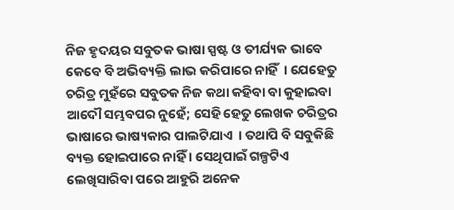ନିଜ ହୃଦୟର ସବୁତକ ଭାଷା ସ୍ପଷ୍ଟ ଓ ତୀର୍ଯ୍ୟକ ଭାବେ କେବେ ବି ଅଭିବ୍ୟକ୍ତି ଲାଭ କରିପାରେ ନାହିଁ  । ଯେହେତୁ ଚରିତ୍ର ମୁହଁରେ ସବୁତକ ନିଜ କଥା କହିବା ବା କୁହାଇବା ଆଦୌ ସମ୍ଭବପର ନୁହେଁ; ସେହି ହେତୁ ଲେଖକ ଚରିତ୍ରର ଭାଷାରେ ଭାଷ୍ୟକାର ପାଲଟିଯାଏ  । ତଥାପି ବି ସବୁକିଛି ବ୍ୟକ୍ତ ହୋଇପାରେ ନାହିଁ । ସେଥିପାଇଁ ଗଳ୍ପଟିଏ ଲେଖିସାରିବା ପରେ ଆହୁରି ଅନେକ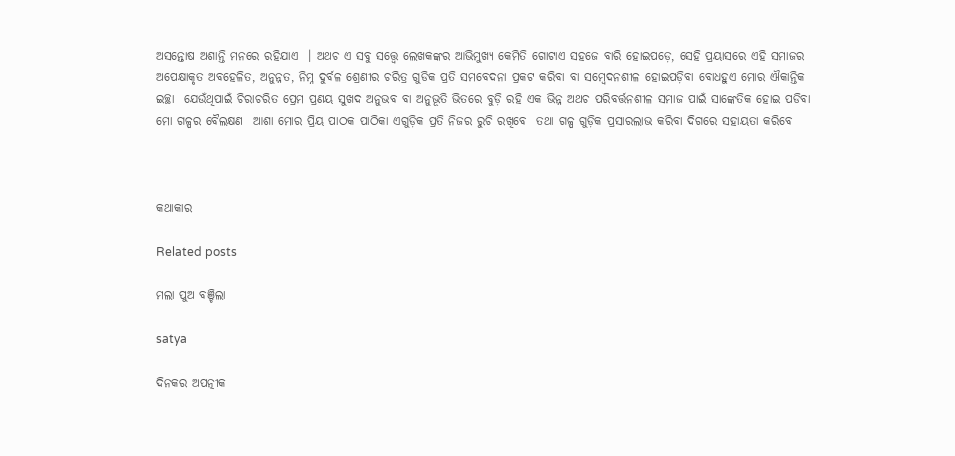ଅସନ୍ତୋଷ ଅଶାନ୍ତି ମନରେ ରହିଯାଏ  । ଅଥଚ ଏ ସବୁ ସତ୍ତ୍ୱେ ଲେଖକଙ୍କର ଆଭିମୁଖ୍ୟ କେମିତି ଗୋଟାଏ ସହଜେ ବାରି ହୋଇପଡ଼େ, ସେହି ପ୍ରୟାସରେ ଏହି ସମାଜର ଅପେକ୍ଷାକୃତ ଅବହେଳିତ, ଅନୁନ୍ନତ, ନିମ୍ନ ଦୁର୍ବଳ ଶ୍ରେଣୀର ଚରିତ୍ର ଗୁଡିକ ପ୍ରତି ସମବେଦନା ପ୍ରକଟ କରିବା ବା ସମ୍ବେଦନଶୀଳ ହୋଇପଡ଼ିବା ବୋଧହୁଏ ମୋର ଐକାନ୍ତିକ ଇଚ୍ଛା  ଯେଉଁଥିପାଇଁ ଚିରାଚରିତ ପ୍ରେମ ପ୍ରଣୟ ସୁଖଦ ଅନୁଭବ ବା ଅନୁଭୂତି ଭିତରେ ବୁଡ଼ି ରହି ଏକ ଭିନ୍ନ ଅଥଚ ପରିବର୍ତ୍ତନଶୀଳ ସମାଜ ପାଇଁ ସାଙ୍କେତିକ ହୋଇ ପଡିବା ମୋ ଗଳ୍ପର ବୈଲକ୍ଷଣ  ଆଶା ମୋର ପ୍ରିୟ ପାଠକ ପାଠିକା ଏଗୁଡ଼ିକ ପ୍ରତି ନିଜର ରୁଚି ରଖିବେ  ତଥା ଗଳ୍ପ ଗୁଡ଼ିକ ପ୍ରସାରଲାଭ କରିବା ଦିଗରେ ସହାୟତା କରିବେ



କଥାକାର

Related posts

ମଲା ପୁଅ ବଞ୍ଚିଲା

satya

ଦିନକର ଅପତ୍ନୀକ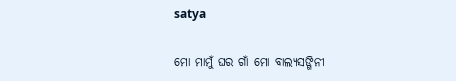satya

ମୋ ମାମୁଁ ଘର ଗାଁ ମୋ ବାଲ୍ୟସଙ୍ଗିନୀ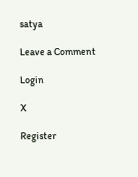satya

Leave a Comment

Login

X

Register